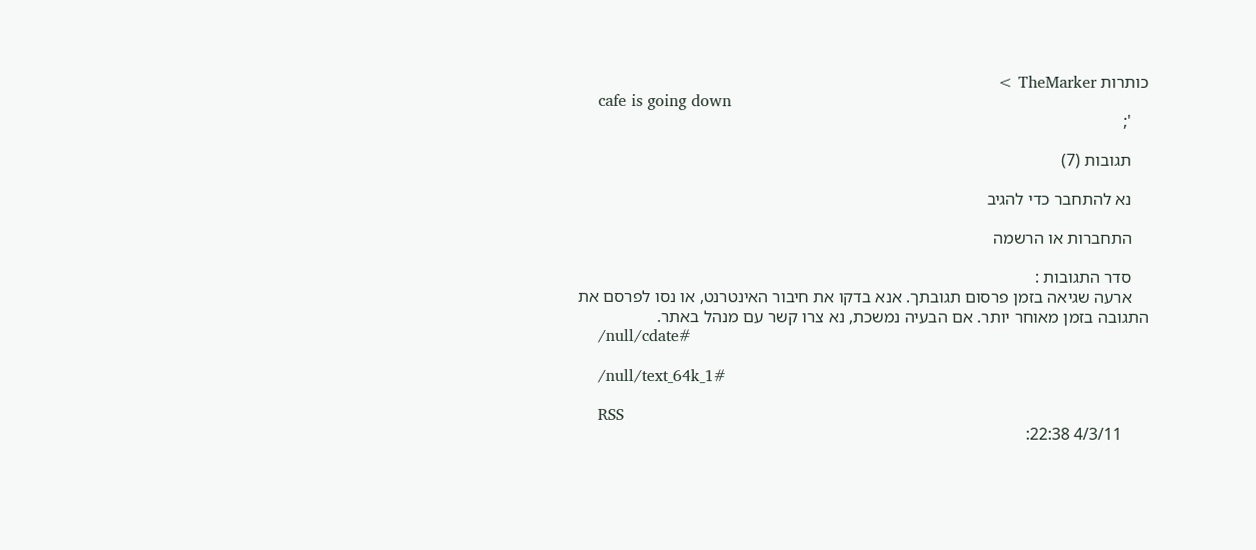כותרות TheMarker >
    cafe is going down
    ';

    תגובות (7)

    נא להתחבר כדי להגיב

    התחברות או הרשמה

    סדר התגובות :
    ארעה שגיאה בזמן פרסום תגובתך. אנא בדקו את חיבור האינטרנט, או נסו לפרסם את התגובה בזמן מאוחר יותר. אם הבעיה נמשכת, נא צרו קשר עם מנהל באתר.
    /null/cdate#

    /null/text_64k_1#

    RSS
      4/3/11 22:38: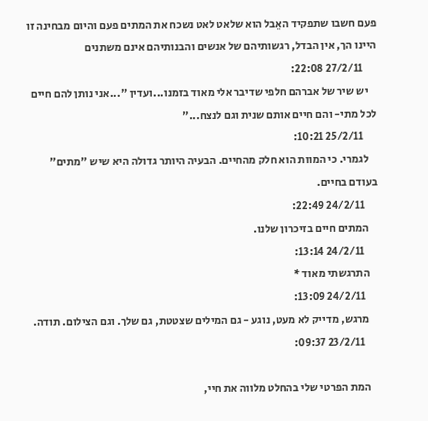פעם חשבו שתפקיד האֵבל הוא שלאט לאט נשכח את המתים פעם והיום מבחינה זו היינו הך, אין הבדל, רגשותיהם של אנשים והבנותיהם אינם משתנים
      27/2/11 22:08:
    יש שיר של אברהם חלפי שדיבר אלי מאוד בזמנו...ועדין "...אני נותן להם חיים לכל מתי- והם חיים אותם שנית וגם לנצח..."
      25/2/11 10:21:
    לגמרי. כי המוות הוא חלק מהחיים. הבעיה היותר גדולה היא שיש "מתים" בעודם בחיים.
      24/2/11 22:49:
    המתים חיים בזיכרון שלנו.
      24/2/11 13:14:
    התרגשתי מאוד *
      24/2/11 13:09:
    מרגש, מדייק לא מעט, נוגע - גם המילים שצטטת, גם שלך. וגם הצילום. תודה.
      23/2/11 09:37:

    המת הפרטי שלי בהחלט מלווה את חיי,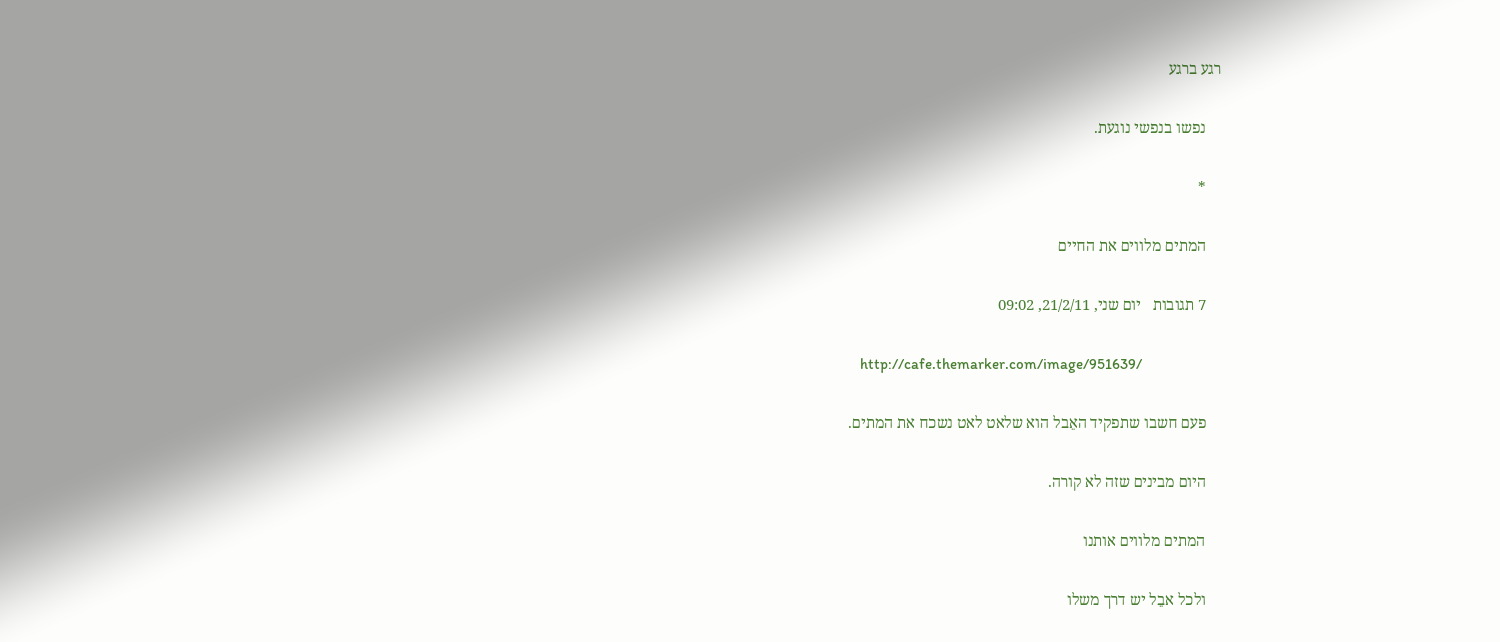רגע ברגע

    נפשו בנפשי נוגעת.

    *

    המתים מלווים את החיים

    7 תגובות   יום שני, 21/2/11, 09:02

    http://cafe.themarker.com/image/951639/

    פעם חשבו שתפקיד האֵבל הוא שלאט לאט נשכח את המתים.

    היום מבינים שזה לא קורה.

    המתים מלווים אותנו

    ולכל אבֵל יש דרך משלו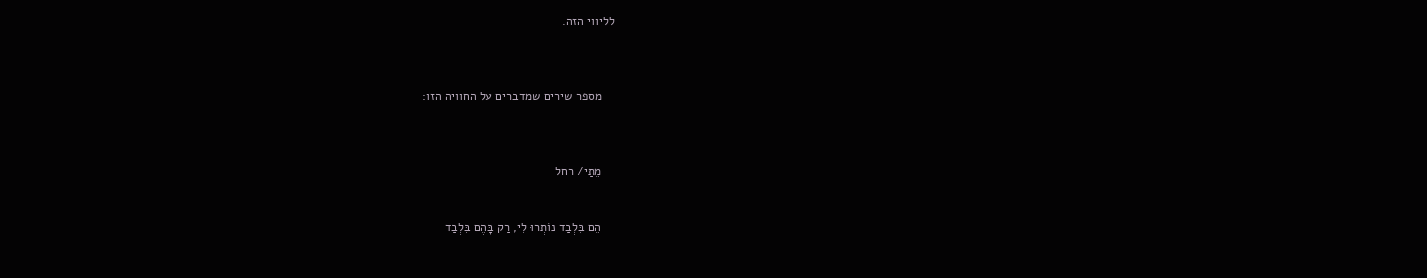לליווי הזה.



    מספר שירים שמדברים על החוויה הזו:



    מֵתַי/ רחל


    הֵם בִּלְבַד נוֹתְרוּ לִי, רַק בָּהֶם בִּלְבַד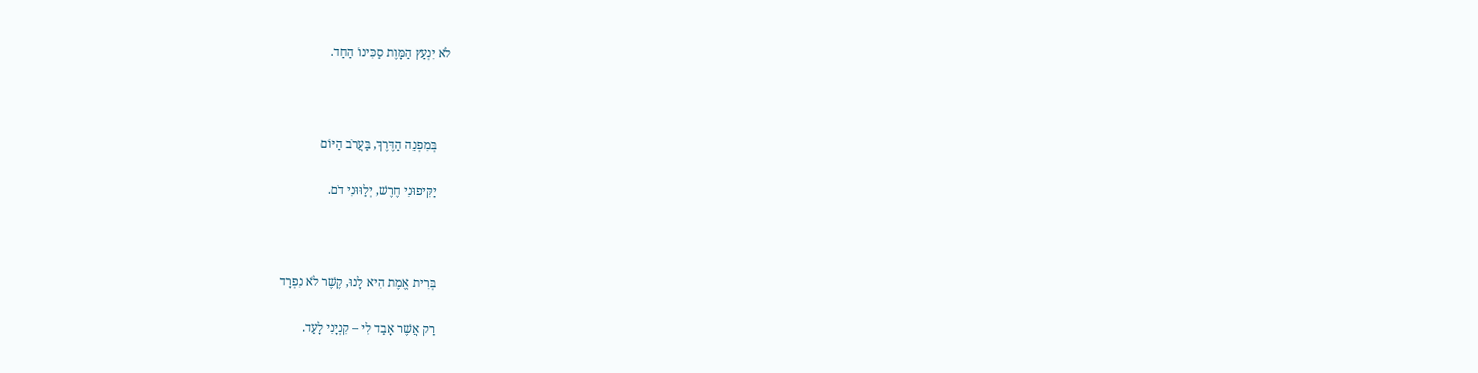לֹא יִנְעַץ הַמָּוֶת סַכִּינוֹ הַחַד.



    בְּמִפְנֵה הַדֶּרֶךְ, בַּעֲרֹב הַיּוֹם

    יַקִּיפוּנִי חֶרֶשׁ, יְלַוּוּנִי דֹם.



    בְּרִית אֱמֶת הִיא לָנוּ, קֶשֶׁר לֹא נִפְרָד

    רַק אֲשֶׁר אָבַד לִי – קִנְיָנִי לָעַד.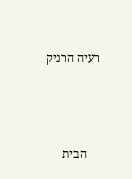רעיה הרניק



    הבית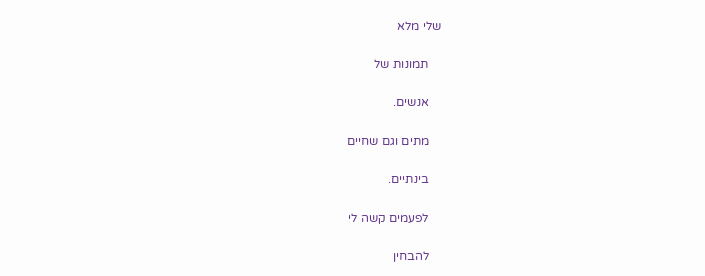שלי מלא

    תמונות של

    אנשים.

    מתים וגם שחיים

    בינתיים.

    לפעמים קשה לי

    להבחין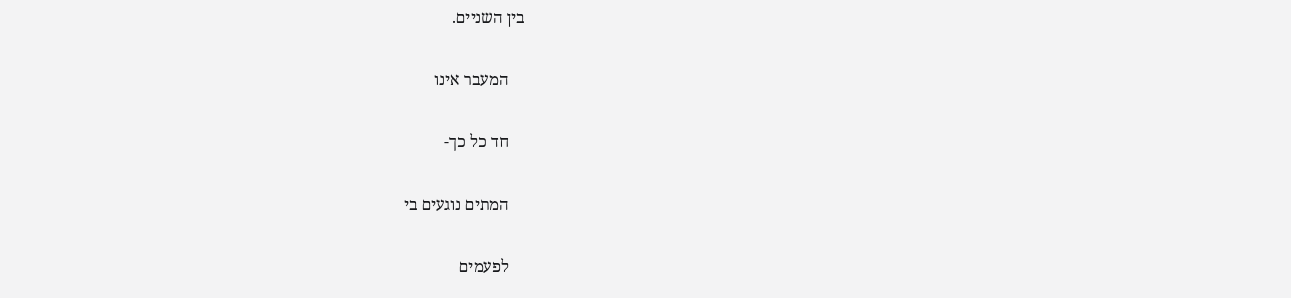בין השניים.

    המעבר אינו

    חד כל כך-

    המתים נוגעים בי

    לפעמים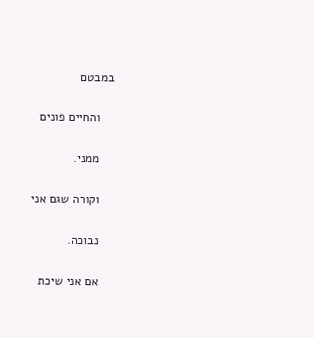במבטם

    והחיים פונים

    ממני.

    וקורה שגם אני

    נבוכה.

    אם אני שיכת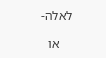לאלה-

    או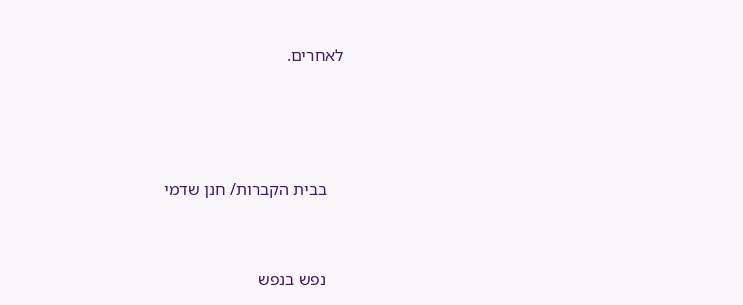לאחרים.





    בבית הקברות/ חנן שדמי



    נפש בנפש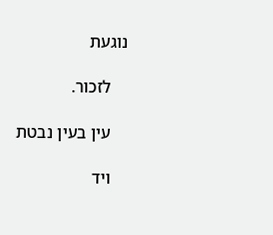נוגעת

    לזכור.

    עין בעין נבטת

    ויד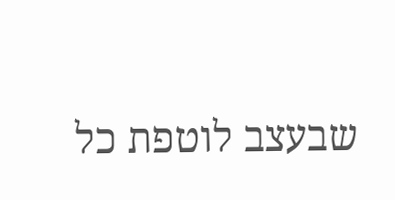שבעצב לוטפת כל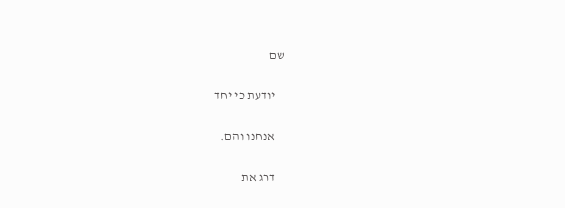שם

    יודעת כי יחד

    אנחנו והם.

    דרג את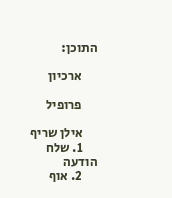התוכן:

      ארכיון

      פרופיל

      אילן שריף
      1. שלח הודעה
      2. אוף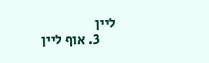ליין
      3. אוף ליין